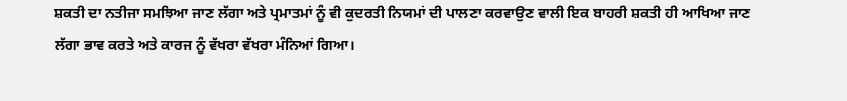ਸ਼ਕਤੀ ਦਾ ਨਤੀਜਾ ਸਮਝਿਆ ਜਾਣ ਲੱਗਾ ਅਤੇ ਪ੍ਰਮਾਤਮਾਂ ਨੂੰ ਵੀ ਕੁਦਰਤੀ ਨਿਯਮਾਂ ਦੀ ਪਾਲਣਾ ਕਰਵਾਉਣ ਵਾਲੀ ਇਕ ਬਾਹਰੀ ਸ਼ਕਤੀ ਹੀ ਆਖਿਆ ਜਾਣ ਲੱਗਾ ਭਾਵ ਕਰਤੇ ਅਤੇ ਕਾਰਜ ਨੂੰ ਵੱਖਰਾ ਵੱਖਰਾ ਮੰਨਿਆਂ ਗਿਆ।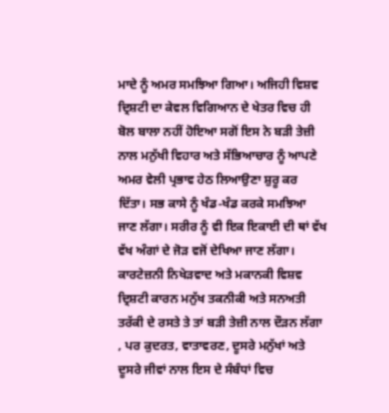ਮਾਦੇ ਨੂੰ ਅਮਰ ਸਮਝਿਆ ਗਿਆ। ਅਜਿਹੀ ਵਿਸ਼ਵ ਦ੍ਰਿਸ਼ਟੀ ਦਾ ਕੇਵਲ ਵਿਗਿਆਨ ਦੇ ਖੇਤਰ ਵਿਚ ਹੀ ਬੋਲ ਬਾਲਾ ਨਹੀਂ ਹੋਇਆ ਸਗੋਂ ਇਸ ਨੇ ਬੜੀ ਤੇਜ਼ੀ ਨਾਲ ਮਨੁੱਖੀ ਵਿਹਾਰ ਅਤੇ ਸੱਭਿਆਚਾਰ ਨੂੰ ਆਪਣੇ ਅਮਰ ਵੇਲੀ ਪ੍ਰਭਾਵ ਹੇਠ ਲਿਆਉਣਾ ਸ਼ੁਰੂ ਕਰ ਦਿੱਤਾ। ਸਭ ਕਾਸੇ ਨੂੰ ਖੰਡ-ਖੰਡ ਕਰਕੇ ਸਮਝਿਆ ਜਾਣ ਲੱਗਾ। ਸਰੀਰ ਨੂੰ ਵੀ ਇਕ ਇਕਾਈ ਦੀ ਥਾਂ ਵੱਖ ਵੱਖ ਅੰਗਾਂ ਦੇ ਜੋੜ ਵਜੋਂ ਦੇਖਿਆ ਜਾਣ ਲੱਗਾ। ਕਾਰਟੇਜ਼ਨੀ ਨਿਖੇੜਵਾਦ ਅਤੇ ਮਕਾਨਕੀ ਵਿਸ਼ਵ ਦ੍ਰਿਸ਼ਟੀ ਕਾਰਨ ਮਨੁੱਖ ਤਕਨੀਕੀ ਅਤੇ ਸਨਅਤੀ ਤਰੱਕੀ ਦੇ ਰਸਤੇ ਤੇ ਤਾਂ ਬੜੀ ਤੇਜ਼ੀ ਨਾਲ ਦੌੜਨ ਲੱਗਾ
, ਪਰ ਕੁਦਰਤ, ਵਾਤਾਵਰਣ, ਦੂਸਰੇ ਮਨੁੱਖਾਂ ਅਤੇ ਦੂਸਰੇ ਜੀਵਾਂ ਨਾਲ ਇਸ ਦੇ ਸੰਬੰਧਾਂ ਵਿਚ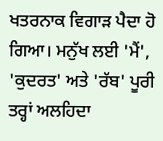ਖਤਰਨਾਕ ਵਿਗਾੜ ਪੈਦਾ ਹੋ ਗਿਆ। ਮਨੁੱਖ ਲਈ 'ਮੈਂ', 'ਕੁਦਰਤ' ਅਤੇ 'ਰੱਬ' ਪੂਰੀ ਤਰ੍ਹਾਂ ਅਲਹਿਦਾ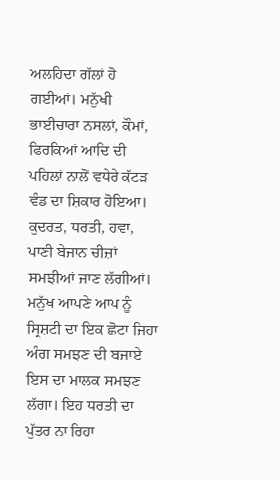ਅਲਹਿਦਾ ਗੱਲਾਂ ਹੋ ਗਈਆਂ। ਮਨੁੱਖੀ ਭਾਈਚਾਰਾ ਨਸਲਾਂ, ਕੌਮਾਂ, ਫਿਰਕਿਆਂ ਆਦਿ ਦੀ ਪਹਿਲਾਂ ਨਾਲੋਂ ਵਧੇਰੇ ਕੱਟੜ ਵੰਡ ਦਾ ਸ਼ਿਕਾਰ ਹੋਇਆ। ਕੁਦਰਤ, ਧਰਤੀ, ਹਵਾ, ਪਾਣੀ ਬੇਜਾਨ ਚੀਜ਼ਾਂ ਸਮਝੀਆਂ ਜਾਣ ਲੱਗੀਆਂ। ਮਨੁੱਖ ਆਪਣੇ ਆਪ ਨੂੰ ਸ੍ਰਿਸ਼ਟੀ ਦਾ ਇਕ ਛੋਟਾ ਜਿਹਾ ਅੰਗ ਸਮਝਣ ਦੀ ਬਜਾਏ ਇਸ ਦਾ ਮਾਲਕ ਸਮਝਣ ਲੱਗਾ। ਇਹ ਧਰਤੀ ਦਾ ਪੁੱਤਰ ਨਾ ਰਿਹਾ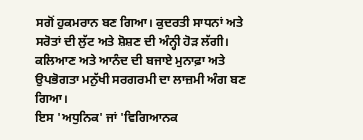ਸਗੋਂ ਹੁਕਮਰਾਨ ਬਣ ਗਿਆ। ਕੁਦਰਤੀ ਸਾਧਨਾਂ ਅਤੇ ਸਰੋਤਾਂ ਦੀ ਲੁੱਟ ਅਤੇ ਸ਼ੋਸ਼ਣ ਦੀ ਅੰਨ੍ਹੀ ਹੋੜ ਲੱਗੀ। ਕਲਿਆਣ ਅਤੇ ਆਨੰਦ ਦੀ ਬਜਾਏ ਮੁਨਾਫ਼ਾ ਅਤੇ ਉਪਭੋਗਤਾ ਮਨੁੱਖੀ ਸਰਗਰਮੀ ਦਾ ਲਾਜ਼ਮੀ ਅੰਗ ਬਣ ਗਿਆ।
ਇਸ 'ਅਧੁਨਿਕ' ਜਾਂ 'ਵਿਗਿਆਨਕ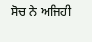ਸੋਚ ਨੇ ਅਜਿਹੀ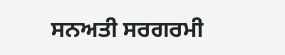ਸਨਅਤੀ ਸਰਗਰਮੀ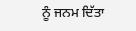ਨੂੰ ਜਨਮ ਦਿੱਤਾ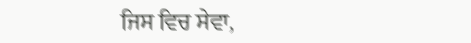ਜਿਸ ਵਿਚ ਸੇਵਾ,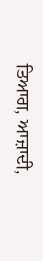ਤਿਆਗ, ਆਜ਼ਾਦੀ,